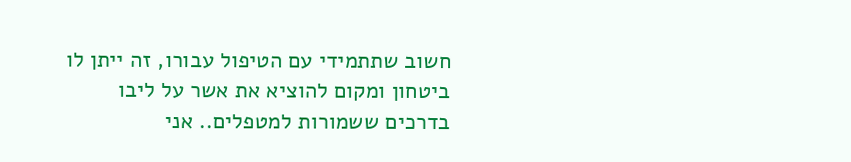חשוב שתתמידי עם הטיפול עבורו, זה ייתן לו ביטחון ומקום להוציא את אשר על ליבו בדרכים ששמורות למטפלים.. אני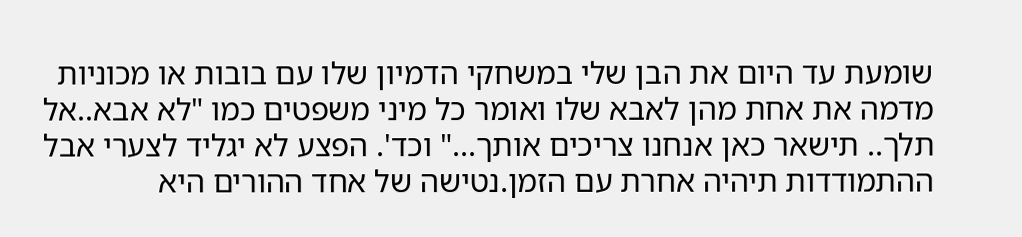שומעת עד היום את הבן שלי במשחקי הדמיון שלו עם בובות או מכוניות מדמה את אחת מהן לאבא שלו ואומר כל מיני משפטים כמו "לא אבא..אל תלך.. תישאר כאן אנחנו צריכים אותך..." וכד'. הפצע לא יגליד לצערי אבל ההתמודדות תיהיה אחרת עם הזמן.נטישה של אחד ההורים היא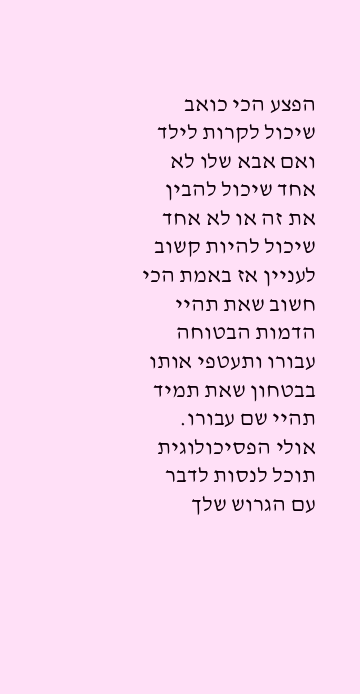הפצע הכי כואב שיכול לקרות לילד ואם אבא שלו לא אחד שיכול להבין את זה או לא אחד שיכול להיות קשוב לעניין אז באמת הכי חשוב שאת תהיי הדמות הבטוחה עבורו ותעטפי אותו בבטחון שאת תמיד תהיי שם עבורו. אולי הפסיכולוגית תוכל לנסות לדבר עם הגרוש שלך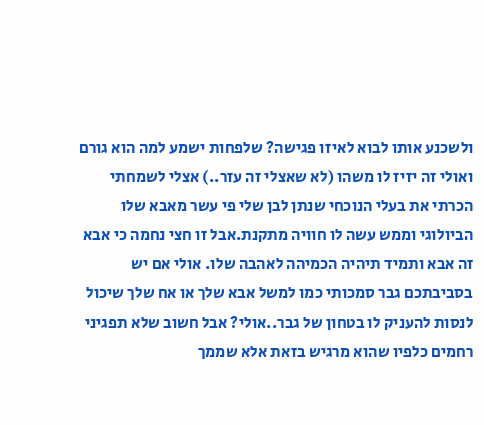ולשכנע אותו לבוא לאיזו פגישה? שלפחות ישמע למה הוא גורם ואולי זה יזיז לו משהו (לא שאצלי זה עזר..) אצלי לשמחתי הכרתי את בעלי הנוכחי שנתן לבן שלי פי עשר מאבא שלו הביולוגי וממש עשה לו חוויה מתקנת.אבל זו חצי נחמה כי אבא זה אבא ותמיד תיהיה הכמיהה לאהבה שלו. אולי אם יש בסביבתכם גבר סמכותי כמו למשל אבא שלך או אח שלך שיכול לנסות להעניק לו בטחון של גבר..אולי? אבל חשוב שלא תפגיני רחמים כלפיו שהוא מרגיש בזאת אלא שממך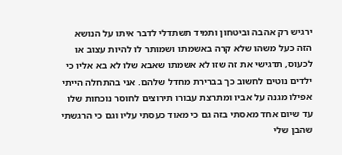ירגיש רק אהבה וביטחון ותמיד תשתדלי לדבר איתו על הנושא הזה כעל משהו שלא קרה באשמתו ושמותר לו להיות עצוב או לכעוס, תדגישי את זה שזו לא אשמתו שאבא שלו לא בא אליו כי ילדים נוטים לחשוב כך בברירת מחדל שלהם. אני בהתחלה הייתי אפילו מגנה על אביו ומתרצת עבורו תירוצים לחוסר נוכחות שלו עד שיום אחד מאסתי בזה גם כי מאוד כעסתי עליו וגם כי הרגשתי שהבן שלי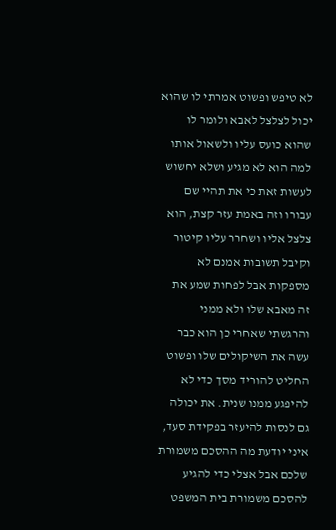לא טיפש ופשוט אמרתי לו שהוא יכול לצלצל לאבא ולומר לו שהוא כועס עליו ולשאול אותו למה הוא לא מגיע ושלא יחשוש לעשות זאת כי את תהיי שם עבורו וזה באמת עזר קצת, הוא צלצל אליו ושחרר עליו קיטור וקיבל תשובות אמנם לא מספקות אבל לפחות שמע את זה מאבא שלו ולא ממני והרגשתי שאחרי כן הוא כבר עשה את השיקולים שלו ופשוט החליט להוריד מסך כדי לא להיפגע ממנו שנית. את יכולה גם לנסות להיעזר בפקידת סעד, איני יודעת מה ההסכם משמורת שלכם אבל אצלי כדי להגיע להסכם משמורת בית המשפט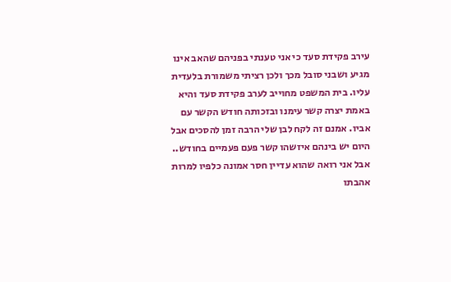עירב פקידת סעד כי אני טענתי בפניהם שהאב אינו מגיע ושבני סובל מכך ולכן רציתי משמורת בלעדית עליו. בית המשפט מחוייב לערב פקידת סעד והיא באמת יצרה קשר עימנו ובזכותה חודש הקשר עם אביו. אמנם זה לקח לבן שלי הרבה זמן להסכים אבל היום יש בינהם איזשהו קשר פעם פעמיים בחודש.. אבל אני רואה שהוא עדיין חסר אמונה כלפיו למרות אהבתו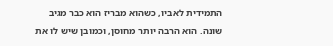התמידית לאביו, כשהוא מבריז הוא כבר מגיב שונה. הוא הרבה יותר מחוסן, וכמובן שיש לו את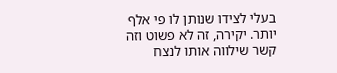בעלי לצידו שנותן לו פי אלף יותר. יקירה, זה לא פשוט וזה קשר שילווה אותו לנצח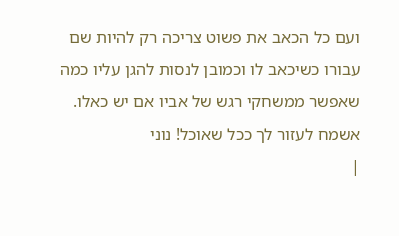ועם כל הכאב את פשוט צריכה רק להיות שם עבורו כשיכאב לו וכמובן לנסות להגן עליו כמה שאפשר ממשחקי רגש של אביו אם יש כאלו. אשמח לעזור לך ככל שאוכל! נוני
|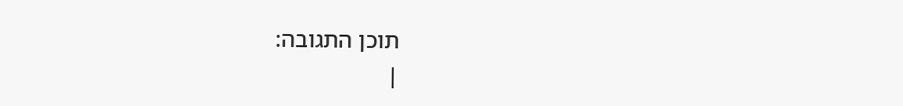תוכן התגובה:
|